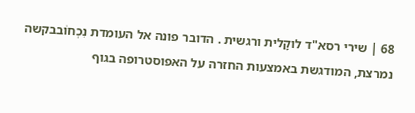68 | שירי רסא"ד לוקָלית ורגשית . הדובר פונה אל העומדת נִכְחוֹבבקשה נמרצת, המודגשת באמצעות החזרה על האפוסטרופה בגוף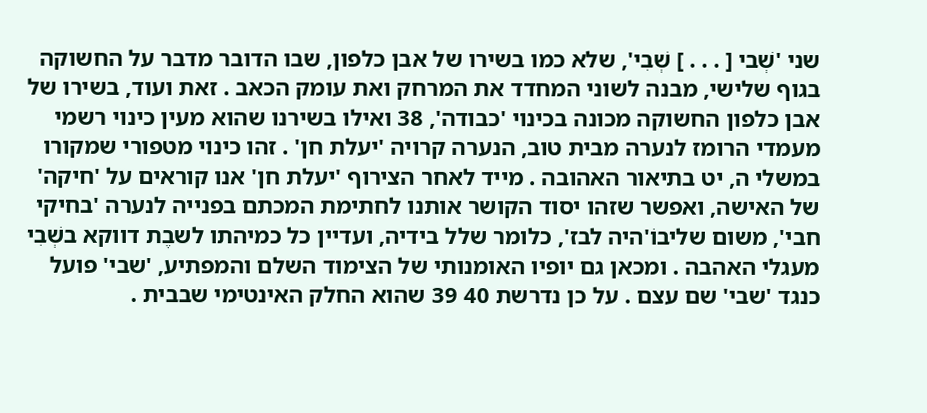שני 'שְׁבי [ . . . ] שְׁבִי', שלא כמו בשירו של אבן כלפון, שבו הדובר מדבר על החשוקה בגוף שלישי, מבנה לשוני המחדד את המרחק ואת עומק הכאב . זאת ועוד, בשירו של אבן כלפון החשוקה מכונה בכינוי 'כבודה', 38 ואילו בשירנו שהוא מעין כינוי רשמי מעמדי הרומז לנערה מבית טוב, הנערה קרויה 'יעלת חן' . זהו כינוי מטפורי שמקורו במשלי ה, יט בתיאור האהובה . מייד לאחר הצירוף 'יעלת חן' אנו קוראים על 'חיקה' של האישה, ואפשר שזהו יסוד הקושר אותנו לחתימת המכתם בפנייה לנערה 'בחיקי חבי', משום שליבוֹ'היה לבז', כלומר שלל בידיה, ועדיין כל כמיהתו לשבֶת דווקא בשְׁבִי מעגלי האהבה . ומכאן גם יופיו האומנותי של הצימוד השלם והמפתיע, 'שבי' פועל כנגד 'שבי' שם עצם . על כן נדרשת 40 39 שהוא החלק האינטימי שבבית .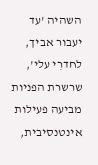השהיה 'עד יעבור אביך, לחדרִי עלי', שרשרת הפניות מביעה פעילות אינטנסיבית,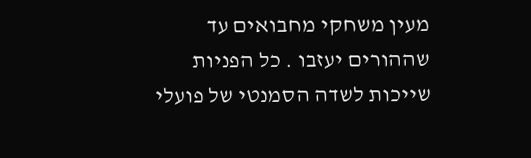מעין משחקי מחבואים עד שההורים יעזבו . כל הפניות שייכות לשדה הסמנטי של פועלי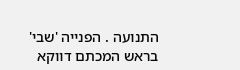התנועה . הפנייה 'שבי' בראש המכתם דווקא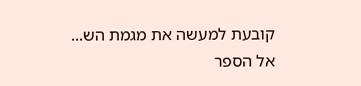קובעת למעשה את מגמת הש...
אל הספר